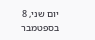יום שני, 8 בספטמבר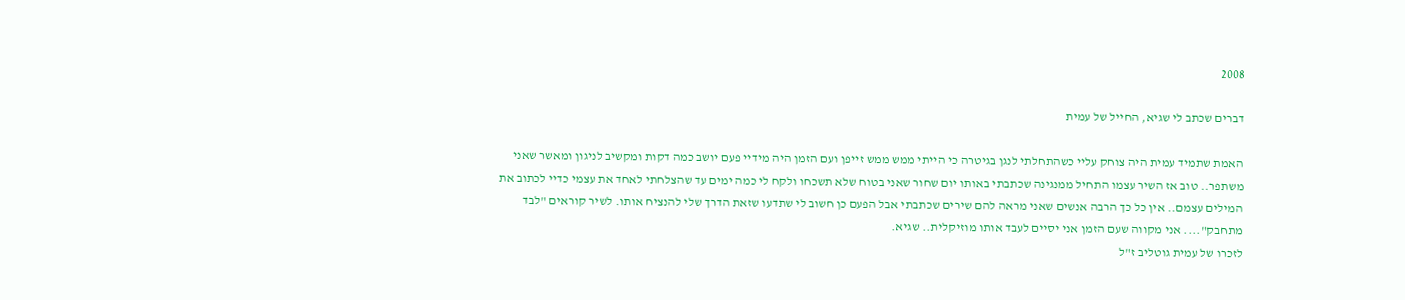2008

דברים שכתב לי שגיא, החייל של עמית

האמת שתמיד עמית היה צוחק עליי כשהתחלתי לנגן בגיטרה כי הייתי ממש ממש זייפן ועם הזמן היה מידיי פעם יושב כמה דקות ומקשיב לניגון ומאשר שאני משתפר.. טוב אז השיר עצמו התחיל ממנגינה שכתבתי באותו יום שחור שאני בטוח שלא תשכחו ולקח לי כמה ימים עד שהצלחתי לאחד את עצמי כדיי לכתוב את המילים עצמם.. אין כל כך הרבה אנשים שאני מראה להם שירים שכתבתי אבל הפעם כן חשוב לי שתדעו שזאת הדרך שלי להנציח אותו. לשיר קוראים "לבד מתחבק".... אני מקווה שעם הזמן אני יסיים לעבד אותו מוזיקלית.. שגיא.
לזכרו של עמית גוטליב ז"ל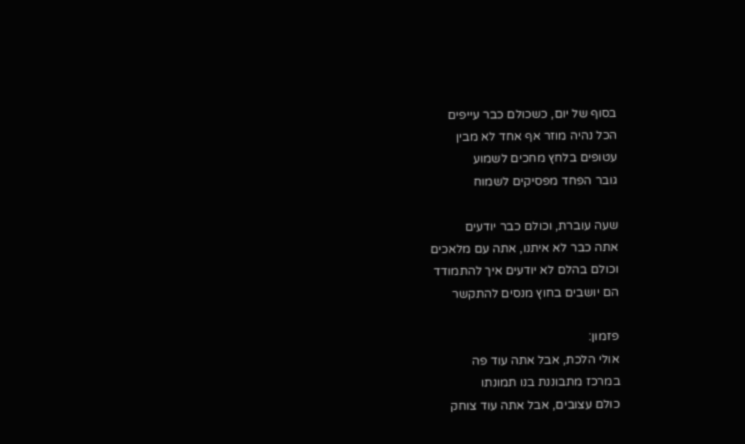בסוף של יום, כשכולם כבר עייפים
הכל נהיה מוזר אף אחד לא מבין
עטופים בלחץ מחכים לשמוע
גובר הפחד מפסיקים לשמוח

שעה עוברת, וכולם כבר יודעים
אתה כבר לא איתנו, אתה עם מלאכים
וכולם בהלם לא יודעים איך להתמודד
הם יושבים בחוץ מנסים להתקשר

פזמון:
אולי הלכת, אבל אתה עוד פה
במרכז מתבוננת בנו תמונתו
כולם עצובים, אבל אתה עוד צוחק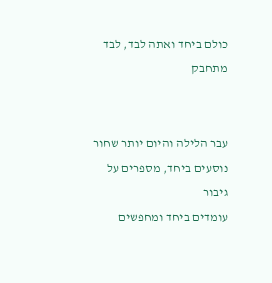כולם ביחד ואתה לבד, לבד מתחבק


עבר הלילה והיום יותר שחור
נוסעים ביחד, מספרים על גיבור
עומדים ביחד ומחפשים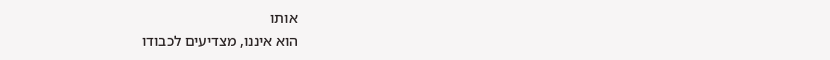אותו
הוא איננו, מצדיעים לכבודו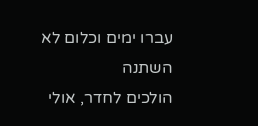עברו ימים וכלום לא השתנה
הולכים לחדר, אולי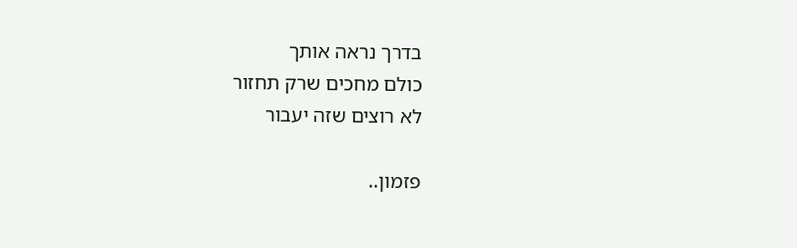בדרך נראה אותך
כולם מחכים שרק תחזור
לא רוצים שזה יעבור

פזמון..